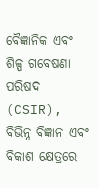ବୈଜ୍ଞାନିକ ଏବଂ ଶିଳ୍ପ ଗବେଷଣା ପରିଷଦ (CSIR), ବିଭିନ୍ନ ବିଜ୍ଞାନ ଏବଂ ବିକାଶ କ୍ଷେତ୍ରରେ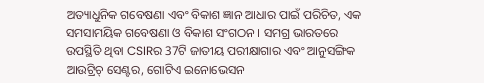ଅତ୍ୟାଧୁନିକ ଗବେଷଣା ଏବଂ ବିକାଶ ଜ୍ଞାନ ଆଧାର ପାଇଁ ପରିଚିତ, ଏକ ସମସାମୟିକ ଗବେଷଣା ଓ ବିକାଶ ସଂଗଠନ । ସମଗ୍ର ଭାରତରେ ଉପସ୍ଥିତି ଥିବା CSIRର 37ଟି ଜାତୀୟ ପରୀକ୍ଷାଗାର ଏବଂ ଆନୁସଙ୍ଗିକ ଆଉଟ୍ରିଚ୍ ସେଣ୍ଟର, ଗୋଟିଏ ଇନୋଭେସନ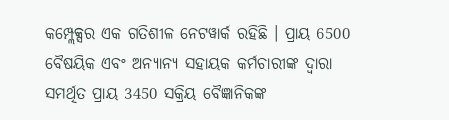କମ୍ପ୍ଲେକ୍ସର ଏକ ଗତିଶୀଳ ନେଟୱାର୍କ ରହିଛି । ପ୍ରାୟ 6500 ବୈଷୟିକ ଏବଂ ଅନ୍ୟାନ୍ୟ ସହାୟକ କର୍ମଚାରୀଙ୍କ ଦ୍ୱାରା ସମର୍ଥିତ ପ୍ରାୟ 3450 ସକ୍ରିୟ ବୈଜ୍ଞାନିକଙ୍କ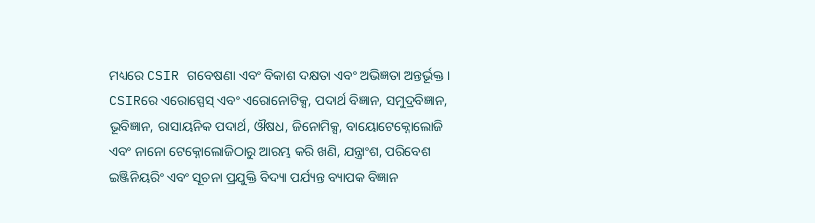ମଧ୍ୟରେ CSIR ଗବେଷଣା ଏବଂ ବିକାଶ ଦକ୍ଷତା ଏବଂ ଅଭିଜ୍ଞତା ଅନ୍ତର୍ଭୂକ୍ତ ।
CSIRରେ ଏରୋସ୍ପେସ୍ ଏବଂ ଏରୋନୋଟିକ୍ସ, ପଦାର୍ଥ ବିଜ୍ଞାନ, ସମୁଦ୍ରବିଜ୍ଞାନ, ଭୂବିଜ୍ଞାନ, ରାସାୟନିକ ପଦାର୍ଥ, ଔଷଧ, ଜିନୋମିକ୍ସ, ବାୟୋଟେକ୍ନୋଲୋଜି ଏବଂ ନାନୋ ଟେକ୍ନୋଲୋଜିଠାରୁ ଆରମ୍ଭ କରି ଖଣି, ଯନ୍ତ୍ରାଂଶ, ପରିବେଶ ଇଞ୍ଜିନିୟରିଂ ଏବଂ ସୂଚନା ପ୍ରଯୁକ୍ତି ବିଦ୍ୟା ପର୍ଯ୍ୟନ୍ତ ବ୍ୟାପକ ବିଜ୍ଞାନ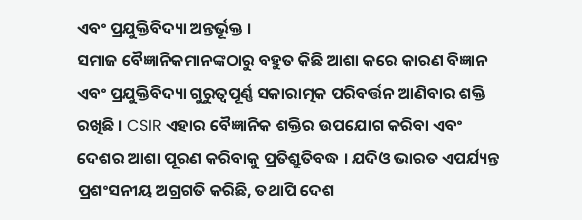ଏବଂ ପ୍ରଯୁକ୍ତିବିଦ୍ୟା ଅନ୍ତର୍ଭୂକ୍ତ ।
ସମାଜ ବୈଜ୍ଞାନିକମାନଙ୍କଠାରୁ ବହୁତ କିଛି ଆଶା କରେ କାରଣ ବିଜ୍ଞାନ ଏବଂ ପ୍ରଯୁକ୍ତିବିଦ୍ୟା ଗୁରୁତ୍ୱପୂର୍ଣ୍ଣ ସକାରାତ୍ମକ ପରିବର୍ତ୍ତନ ଆଣିବାର ଶକ୍ତି ରଖିଛି । CSIR ଏହାର ବୈଜ୍ଞାନିକ ଶକ୍ତିର ଉପଯୋଗ କରିବା ଏବଂ ଦେଶର ଆଶା ପୂରଣ କରିବାକୁ ପ୍ରତିଶ୍ରୁତିବଦ୍ଧ । ଯଦିଓ ଭାରତ ଏପର୍ଯ୍ୟନ୍ତ ପ୍ରଶଂସନୀୟ ଅଗ୍ରଗତି କରିଛି, ତଥାପି ଦେଶ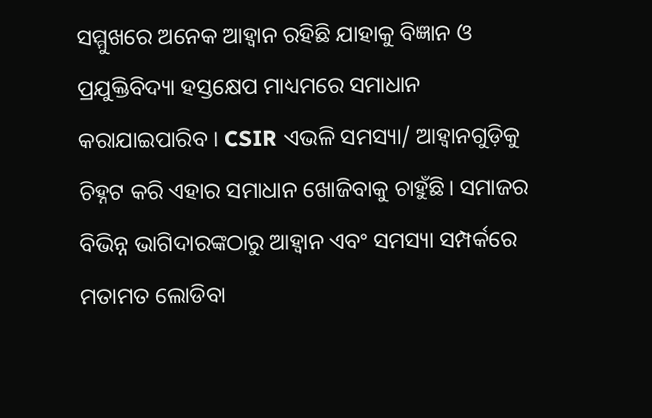ସମ୍ମୁଖରେ ଅନେକ ଆହ୍ୱାନ ରହିଛି ଯାହାକୁ ବିଜ୍ଞାନ ଓ ପ୍ରଯୁକ୍ତିବିଦ୍ୟା ହସ୍ତକ୍ଷେପ ମାଧ୍ୟମରେ ସମାଧାନ କରାଯାଇପାରିବ । CSIR ଏଭଳି ସମସ୍ୟା/ ଆହ୍ୱାନଗୁଡ଼ିକୁ ଚିହ୍ନଟ କରି ଏହାର ସମାଧାନ ଖୋଜିବାକୁ ଚାହୁଁଛି। ସମାଜର ବିଭିନ୍ନ ଭାଗିଦାରଙ୍କଠାରୁ ଆହ୍ୱାନ ଏବଂ ସମସ୍ୟା ସମ୍ପର୍କରେ ମତାମତ ଲୋଡିବା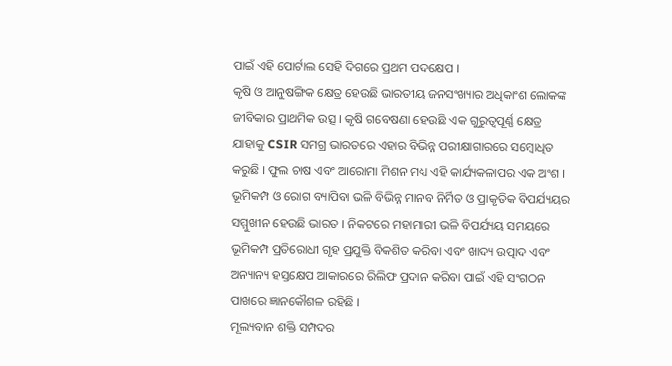ପାଇଁ ଏହି ପୋର୍ଟାଲ ସେହି ଦିଗରେ ପ୍ରଥମ ପଦକ୍ଷେପ ।
କୃଷି ଓ ଆନୁଷଙ୍ଗିକ କ୍ଷେତ୍ର ହେଉଛି ଭାରତୀୟ ଜନସଂଖ୍ୟାର ଅଧିକାଂଶ ଲୋକଙ୍କ ଜୀବିକାର ପ୍ରାଥମିକ ଉତ୍ସ । କୃଷି ଗବେଷଣା ହେଉଛି ଏକ ଗୁରୁତ୍ୱପୂର୍ଣ୍ଣ କ୍ଷେତ୍ର ଯାହାକୁ CSIR ସମଗ୍ର ଭାରତରେ ଏହାର ବିଭିନ୍ନ ପରୀକ୍ଷାଗାରରେ ସମ୍ବୋଧିତ କରୁଛି । ଫୁଲ ଚାଷ ଏବଂ ଆରୋମା ମିଶନ ମଧ୍ୟ ଏହି କାର୍ଯ୍ୟକଳାପର ଏକ ଅଂଶ ।
ଭୂମିକମ୍ପ ଓ ରୋଗ ବ୍ୟାପିବା ଭଳି ବିଭିନ୍ନ ମାନବ ନିର୍ମିତ ଓ ପ୍ରାକୃତିକ ବିପର୍ଯ୍ୟୟର ସମ୍ମୁଖୀନ ହେଉଛି ଭାରତ । ନିକଟରେ ମହାମାରୀ ଭଳି ବିପର୍ଯ୍ୟୟ ସମୟରେ ଭୂମିକମ୍ପ ପ୍ରତିରୋଧୀ ଗୃହ ପ୍ରଯୁକ୍ତି ବିକଶିତ କରିବା ଏବଂ ଖାଦ୍ୟ ଉତ୍ପାଦ ଏବଂ ଅନ୍ୟାନ୍ୟ ହସ୍ତକ୍ଷେପ ଆକାରରେ ରିଲିଫ ପ୍ରଦାନ କରିବା ପାଇଁ ଏହି ସଂଗଠନ ପାଖରେ ଜ୍ଞାନକୌଶଳ ରହିଛି ।
ମୂଲ୍ୟବାନ ଶକ୍ତି ସମ୍ପଦର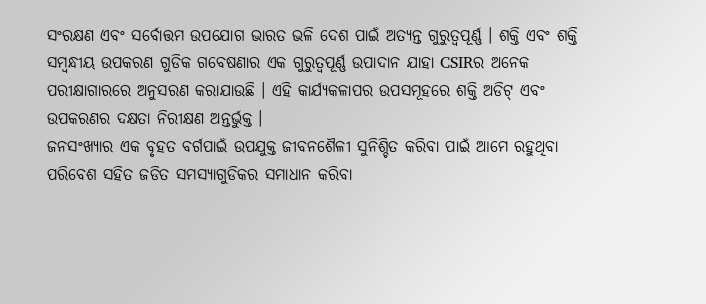ସଂରକ୍ଷଣ ଏବଂ ସର୍ବୋତ୍ତମ ଉପଯୋଗ ଭାରତ ଭଳି ଦେଶ ପାଇଁ ଅତ୍ୟନ୍ତ ଗୁରୁତ୍ୱପୂର୍ଣ୍ଣ । ଶକ୍ତି ଏବଂ ଶକ୍ତି ସମ୍ବନ୍ଧୀୟ ଉପକରଣ ଗୁଡିକ ଗବେଷଣାର ଏକ ଗୁରୁତ୍ୱପୂର୍ଣ୍ଣ ଉପାଦାନ ଯାହା CSIRର ଅନେକ ପରୀକ୍ଷାଗାରରେ ଅନୁସରଣ କରାଯାଉଛି । ଏହି କାର୍ଯ୍ୟକଳାପର ଉପସମୂହରେ ଶକ୍ତି ଅଡିଟ୍ ଏବଂ ଉପକରଣର ଦକ୍ଷତା ନିରୀକ୍ଷଣ ଅନ୍ତର୍ଭୁକ୍ତ ।
ଜନସଂଖ୍ୟାର ଏକ ବୃହତ ବର୍ଗପାଇଁ ଉପଯୁକ୍ତ ଜୀବନଶୈଳୀ ସୁନିଶ୍ଚିତ କରିବା ପାଇଁ ଆମେ ରହୁଥିବା ପରିବେଶ ସହିତ ଜଡିତ ସମସ୍ୟାଗୁଡିକର ସମାଧାନ କରିବା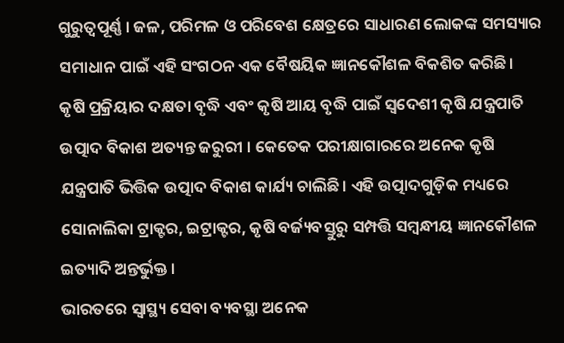ଗୁରୁତ୍ୱପୂର୍ଣ୍ଣ । ଜଳ, ପରିମଳ ଓ ପରିବେଶ କ୍ଷେତ୍ରରେ ସାଧାରଣ ଲୋକଙ୍କ ସମସ୍ୟାର ସମାଧାନ ପାଇଁ ଏହି ସଂଗଠନ ଏକ ବୈଷୟିକ ଜ୍ଞାନକୌଶଳ ବିକଶିତ କରିଛି।
କୃଷି ପ୍ରକ୍ରିୟାର ଦକ୍ଷତା ବୃଦ୍ଧି ଏବଂ କୃଷି ଆୟ ବୃଦ୍ଧି ପାଇଁ ସ୍ୱଦେଶୀ କୃଷି ଯନ୍ତ୍ରପାତି ଉତ୍ପାଦ ବିକାଶ ଅତ୍ୟନ୍ତ ଜରୁରୀ । କେତେକ ପରୀକ୍ଷାଗାରରେ ଅନେକ କୃଷି ଯନ୍ତ୍ରପାତି ଭିତ୍ତିକ ଉତ୍ପାଦ ବିକାଶ କାର୍ଯ୍ୟ ଚାଲିଛି। ଏହି ଉତ୍ପାଦଗୁଡ଼ିକ ମଧ୍ୟରେ ସୋନାଲିକା ଟ୍ରାକ୍ଟର, ଇଟ୍ରାକ୍ଟର, କୃଷି ବର୍ଜ୍ୟବସ୍ତୁରୁ ସମ୍ପତ୍ତି ସମ୍ବନ୍ଧୀୟ ଜ୍ଞାନକୌଶଳ ଇତ୍ୟାଦି ଅନ୍ତର୍ଭୁକ୍ତ ।
ଭାରତରେ ସ୍ୱାସ୍ଥ୍ୟ ସେବା ବ୍ୟବସ୍ଥା ଅନେକ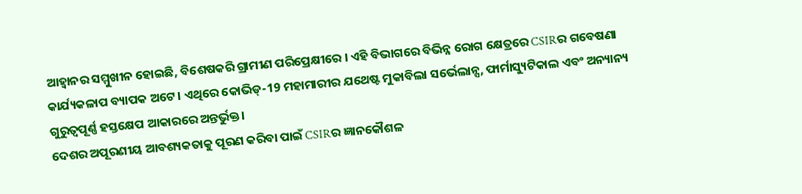ଆହ୍ୱାନର ସମ୍ମୁଖୀନ ହୋଇଛି, ବିଶେଷକରି ଗ୍ରାମୀଣ ପରିପ୍ରେକ୍ଷୀରେ । ଏହି ବିଭାଗରେ ବିଭିନ୍ନ ରୋଗ କ୍ଷେତ୍ରରେ CSIRର ଗବେଷଣା କାର୍ଯ୍ୟକଳାପ ବ୍ୟାପକ ଅଟେ । ଏଥିରେ କୋଭିଡ୍-19 ମହାମାରୀର ଯଥେଷ୍ଟ ମୁକାବିଲା ସର୍ଭେଲାନ୍ସ, ଫାର୍ମାସ୍ୟୁଟିକାଲ ଏବଂ ଅନ୍ୟାନ୍ୟ ଗୁରୁତ୍ୱପୂର୍ଣ୍ଣ ହସ୍ତକ୍ଷେପ ଆକାରରେ ଅନ୍ତର୍ଭୁକ୍ତ।
ଦେଶର ଅପୂରଣୀୟ ଆବଶ୍ୟକତାକୁ ପୂରଣ କରିବା ପାଇଁ CSIRର ଜ୍ଞାନକୌଶଳ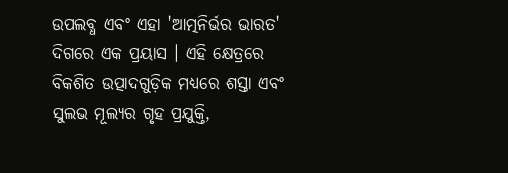ଉପଲବ୍ଧ ଏବଂ ଏହା 'ଆତ୍ମନିର୍ଭର ଭାରତ' ଦିଗରେ ଏକ ପ୍ରୟାସ । ଏହି କ୍ଷେତ୍ରରେ ବିକଶିତ ଉତ୍ପାଦଗୁଡ଼ିକ ମଧ୍ୟରେ ଶସ୍ତା ଏବଂ ସୁଲଭ ମୂଲ୍ୟର ଗୃହ ପ୍ରଯୁକ୍ତି,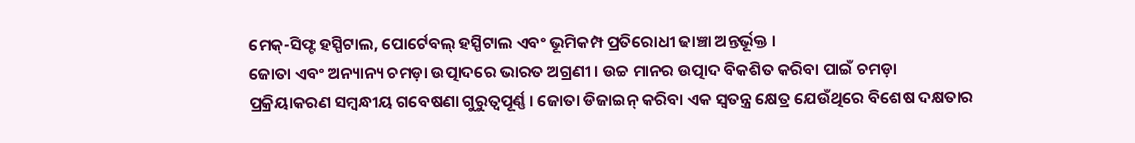ମେକ୍-ସିଫ୍ଟ ହସ୍ପିଟାଲ, ପୋର୍ଟେବଲ୍ ହସ୍ପିଟାଲ ଏବଂ ଭୂମିକମ୍ପ ପ୍ରତିରୋଧୀ ଢାଞ୍ଚା ଅନ୍ତର୍ଭୂକ୍ତ ।
ଜୋତା ଏବଂ ଅନ୍ୟାନ୍ୟ ଚମଡ଼ା ଉତ୍ପାଦରେ ଭାରତ ଅଗ୍ରଣୀ । ଉଚ୍ଚ ମାନର ଉତ୍ପାଦ ବିକଶିତ କରିବା ପାଇଁ ଚମଡ଼ା ପ୍ରକ୍ରିୟାକରଣ ସମ୍ବନ୍ଧୀୟ ଗବେଷଣା ଗୁରୁତ୍ୱପୂର୍ଣ୍ଣ । ଜୋତା ଡିଜାଇନ୍ କରିବା ଏକ ସ୍ୱତନ୍ତ୍ର କ୍ଷେତ୍ର ଯେଉଁଥିରେ ବିଶେଷ ଦକ୍ଷତାର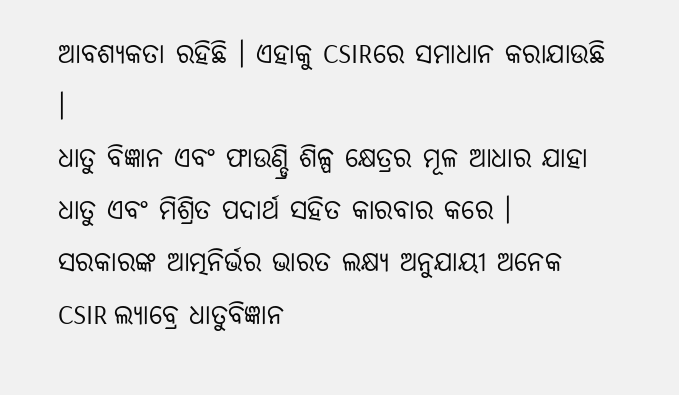ଆବଶ୍ୟକତା ରହିଛି । ଏହାକୁ CSIRରେ ସମାଧାନ କରାଯାଉଛି ।
ଧାତୁ ବିଜ୍ଞାନ ଏବଂ ଫାଉଣ୍ଡ୍ରି ଶିଳ୍ପ କ୍ଷେତ୍ରର ମୂଳ ଆଧାର ଯାହା ଧାତୁ ଏବଂ ମିଶ୍ରିତ ପଦାର୍ଥ ସହିତ କାରବାର କରେ । ସରକାରଙ୍କ ଆତ୍ମନିର୍ଭର ଭାରତ ଲକ୍ଷ୍ୟ ଅନୁଯାୟୀ ଅନେକ CSIR ଲ୍ୟାବ୍ରେ ଧାତୁବିଜ୍ଞାନ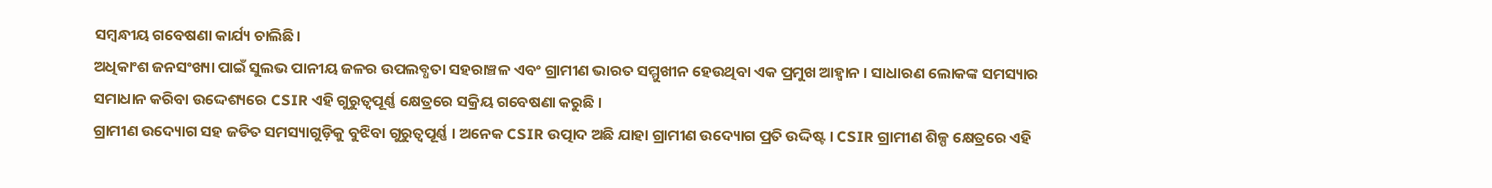ସମ୍ବନ୍ଧୀୟ ଗବେଷଣା କାର୍ଯ୍ୟ ଚାଲିଛି।
ଅଧିକାଂଶ ଜନସଂଖ୍ୟା ପାଇଁ ସୁଲଭ ପାନୀୟ ଜଳର ଉପଲବ୍ଧତା ସହରାଞ୍ଚଳ ଏବଂ ଗ୍ରାମୀଣ ଭାରତ ସମ୍ମୁଖୀନ ହେଉଥିବା ଏକ ପ୍ରମୁଖ ଆହ୍ୱାନ । ସାଧାରଣ ଲୋକଙ୍କ ସମସ୍ୟାର ସମାଧାନ କରିବା ଉଦ୍ଦେଶ୍ୟରେ CSIR ଏହି ଗୁରୁତ୍ୱପୂର୍ଣ୍ଣ କ୍ଷେତ୍ରରେ ସକ୍ରିୟ ଗବେଷଣା କରୁଛି ।
ଗ୍ରାମୀଣ ଉଦ୍ୟୋଗ ସହ ଜଡିତ ସମସ୍ୟାଗୁଡ଼ିକୁ ବୁଝିବା ଗୁରୁତ୍ୱପୂର୍ଣ୍ଣ । ଅନେକ CSIR ଉତ୍ପାଦ ଅଛି ଯାହା ଗ୍ରାମୀଣ ଉଦ୍ୟୋଗ ପ୍ରତି ଉଦ୍ଦିଷ୍ଟ । CSIR ଗ୍ରାମୀଣ ଶିଳ୍ପ କ୍ଷେତ୍ରରେ ଏହି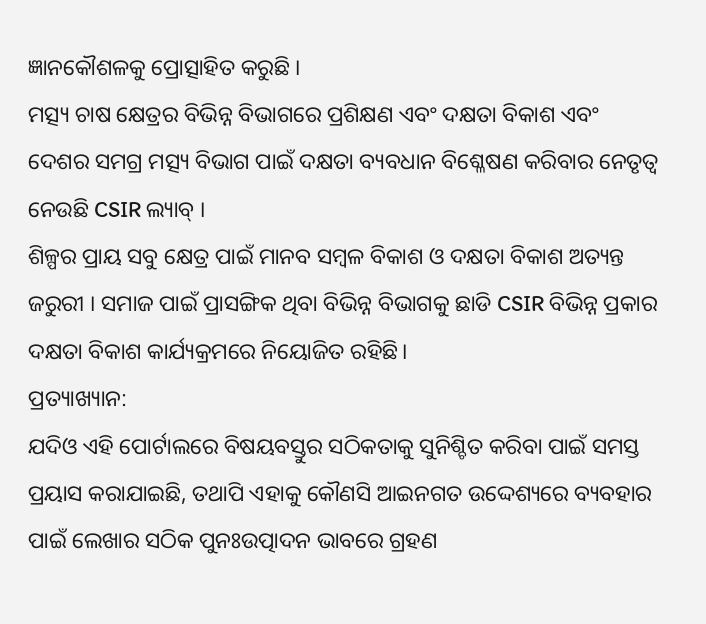ଜ୍ଞାନକୌଶଳକୁ ପ୍ରୋତ୍ସାହିତ କରୁଛି ।
ମତ୍ସ୍ୟ ଚାଷ କ୍ଷେତ୍ରର ବିଭିନ୍ନ ବିଭାଗରେ ପ୍ରଶିକ୍ଷଣ ଏବଂ ଦକ୍ଷତା ବିକାଶ ଏବଂ ଦେଶର ସମଗ୍ର ମତ୍ସ୍ୟ ବିଭାଗ ପାଇଁ ଦକ୍ଷତା ବ୍ୟବଧାନ ବିଶ୍ଳେଷଣ କରିବାର ନେତୃତ୍ୱ ନେଉଛି CSIR ଲ୍ୟାବ୍ ।
ଶିଳ୍ପର ପ୍ରାୟ ସବୁ କ୍ଷେତ୍ର ପାଇଁ ମାନବ ସମ୍ବଳ ବିକାଶ ଓ ଦକ୍ଷତା ବିକାଶ ଅତ୍ୟନ୍ତ ଜରୁରୀ । ସମାଜ ପାଇଁ ପ୍ରାସଙ୍ଗିକ ଥିବା ବିଭିନ୍ନ ବିଭାଗକୁ ଛାଡି CSIR ବିଭିନ୍ନ ପ୍ରକାର ଦକ୍ଷତା ବିକାଶ କାର୍ଯ୍ୟକ୍ରମରେ ନିୟୋଜିତ ରହିଛି।
ପ୍ରତ୍ୟାଖ୍ୟାନ:
ଯଦିଓ ଏହି ପୋର୍ଟାଲରେ ବିଷୟବସ୍ତୁର ସଠିକତାକୁ ସୁନିଶ୍ଚିତ କରିବା ପାଇଁ ସମସ୍ତ ପ୍ରୟାସ କରାଯାଇଛି, ତଥାପି ଏହାକୁ କୌଣସି ଆଇନଗତ ଉଦ୍ଦେଶ୍ୟରେ ବ୍ୟବହାର ପାଇଁ ଲେଖାର ସଠିକ ପୁନଃଉତ୍ପାଦନ ଭାବରେ ଗ୍ରହଣ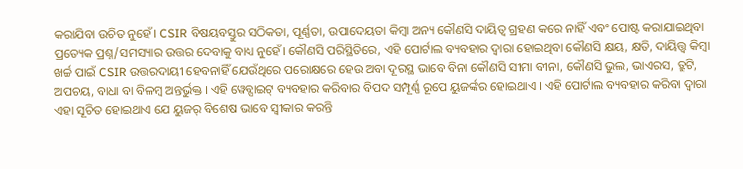କରାଯିବା ଉଚିତ ନୁହେଁ। CSIR ବିଷୟବସ୍ତୁର ସଠିକତା, ପୂର୍ଣ୍ଣତା, ଉପାଦେୟତା କିମ୍ବା ଅନ୍ୟ କୌଣସି ଦାୟିତ୍ୱ ଗ୍ରହଣ କରେ ନାହିଁ ଏବଂ ପୋଷ୍ଟ କରାଯାଇଥିବା ପ୍ରତ୍ୟେକ ପ୍ରଶ୍ନ/ସମସ୍ୟାର ଉତ୍ତର ଦେବାକୁ ବାଧ୍ୟ ନୁହେଁ। କୌଣସି ପରିସ୍ଥିତିରେ, ଏହି ପୋର୍ଟାଲ ବ୍ୟବହାର ଦ୍ୱାରା ହୋଇଥିବା କୌଣସି କ୍ଷୟ, କ୍ଷତି, ଦାୟିତ୍ତ୍ୱ କିମ୍ବା ଖର୍ଚ୍ଚ ପାଇଁ CSIR ଉତ୍ତରଦାୟୀ ହେବନାହିଁ ଯେଉଁଥିରେ ପରୋକ୍ଷରେ ହେଉ ଅବା ଦୂରସ୍ଥ ଭାବେ ବିନା କୌଣସି ସୀମା ବୀନା, କୌଣସି ଭୁଲ, ଭାଏରସ, ତ୍ରୁଟି, ଅପଚୟ, ବାଧା ବା ବିଳମ୍ୱ ଅନ୍ତର୍ଭୁକ୍ତ । ଏହି ୱେବ୍ସାଇଟ୍ ବ୍ୟବହାର କରିବାର ବିପଦ ସମ୍ପୂର୍ଣ୍ଣ ରୂପେ ୟୁଜର୍ଙ୍କର ହୋଇଥାଏ । ଏହି ପୋର୍ଟାଲ ବ୍ୟବହାର କରିବା ଦ୍ୱାରା ଏହା ସୂଚିତ ହୋଇଥାଏ ଯେ ୟୁଜର୍ ବିଶେଷ ଭାବେ ସ୍ୱୀକାର କରନ୍ତି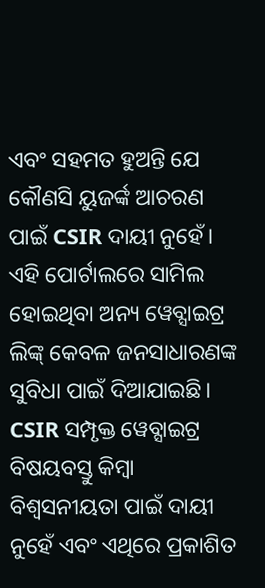ଏବଂ ସହମତ ହୁଅନ୍ତି ଯେ କୌଣସି ୟୁଜର୍ଙ୍କ ଆଚରଣ ପାଇଁ CSIR ଦାୟୀ ନୁହେଁ। ଏହି ପୋର୍ଟାଲରେ ସାମିଲ ହୋଇଥିବା ଅନ୍ୟ ୱେବ୍ସାଇଟ୍ର ଲିଙ୍କ୍ କେବଳ ଜନସାଧାରଣଙ୍କ ସୁବିଧା ପାଇଁ ଦିଆଯାଇଛି। CSIR ସମ୍ପୃକ୍ତ ୱେବ୍ସାଇଟ୍ର ବିଷୟବସ୍ତୁ କିମ୍ବା ବିଶ୍ୱସନୀୟତା ପାଇଁ ଦାୟୀ ନୁହେଁ ଏବଂ ଏଥିରେ ପ୍ରକାଶିତ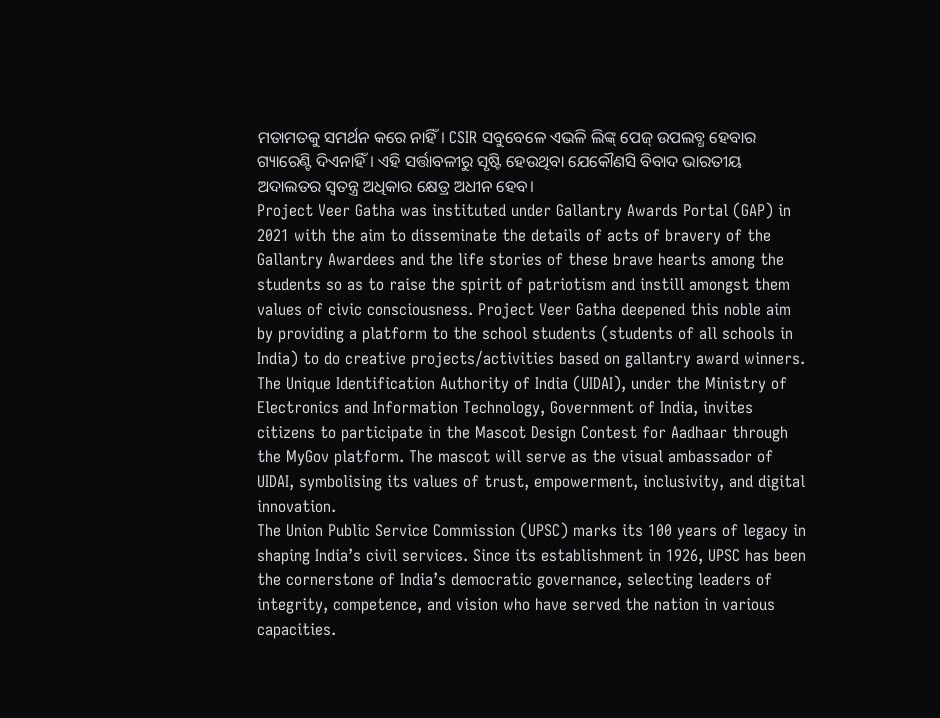ମତାମତକୁ ସମର୍ଥନ କରେ ନାହିଁ। CSIR ସବୁବେଳେ ଏଭଳି ଲିଙ୍କ୍ ପେଜ୍ ଉପଲବ୍ଧ ହେବାର ଗ୍ୟାରେଣ୍ଟି ଦିଏନାହିଁ। ଏହି ସର୍ତ୍ତାବଳୀରୁ ସୃଷ୍ଟି ହେଉଥିବା ଯେକୌଣସି ବିବାଦ ଭାରତୀୟ ଅଦାଲତର ସ୍ୱତନ୍ତ୍ର ଅଧିକାର କ୍ଷେତ୍ର ଅଧୀନ ହେବ।
Project Veer Gatha was instituted under Gallantry Awards Portal (GAP) in 2021 with the aim to disseminate the details of acts of bravery of the Gallantry Awardees and the life stories of these brave hearts among the students so as to raise the spirit of patriotism and instill amongst them values of civic consciousness. Project Veer Gatha deepened this noble aim by providing a platform to the school students (students of all schools in India) to do creative projects/activities based on gallantry award winners.
The Unique Identification Authority of India (UIDAI), under the Ministry of Electronics and Information Technology, Government of India, invites citizens to participate in the Mascot Design Contest for Aadhaar through the MyGov platform. The mascot will serve as the visual ambassador of UIDAI, symbolising its values of trust, empowerment, inclusivity, and digital innovation.
The Union Public Service Commission (UPSC) marks its 100 years of legacy in shaping India’s civil services. Since its establishment in 1926, UPSC has been the cornerstone of India’s democratic governance, selecting leaders of integrity, competence, and vision who have served the nation in various capacities.